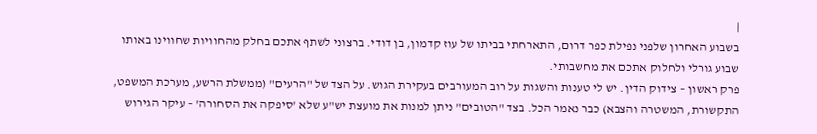|
בשבוע האחרון שלפני נפילת כפר דרום, התארחתי בביתו של עוז קדמון, בן דודי. ברצוני לשתף אתכם בחלק מהחוויות שחווינו באותו שבוע גורלי ולחלוק אתכם את מחשבותי.
פרק ראשון – צידוק הדין. יש לי טענות והשגות על רוב המעורבים בעקירת הגוש. על הצד של "הרעים" (ממשלת הרשע, מערכת המשפט, התקשורת, המשטרה והצבא) כבר נאמר הכל. בצד "הטובים" ניתן למנות את מועצת יש"ע שלא 'סיפקה את הסחורה' – עיקר הגירוש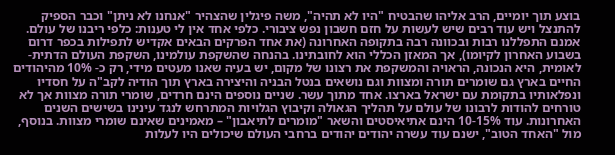בוצע תוך יומיים, הרב אליהו שהבטיח "היו לא תהיה", משה פיגלין שהצהיר "אנחנו לא ניתן" וכבר הספיק להתנצל ויש עוד רבים שיש לעשות על חזם חשבון נפש ציבורי. כלפי אחד אין לי טענות: כלפי ריבנו של עולם. אמנם התפללנו רבות ובכוונה רבה בתקופה האחרונה (את אחד הפרקים הבאים אקדיש לתפילות בכפר דרום בשבוע האחרון לקיומו), אך המאזן הכללי הוא לחובתינו. בהנחה שהשקפת עולמינו, השקפת העולם הדתית-לאומית, היא הנכונה, הראויה והמשקפת את רצונו של מקום, יש בעיה שאנו מעטים מידי, רק כ- 10% מהיהודים החיים בארץ גם שומרים תורה ומצוות וגם נושאים בנטל הבניה והיצירה בארץ תוך הודיה לקב"ה על חסדיו ונפלאותיו בתקומת עם ישראל בארצו. אחד מתוך עשר. שניים נוספים הינם חרדים, שומרי תורה מצוות אך לא טורחים להודות לרבונו של עולם על תהליך הגאולה וקיבוץ הגלויות המתרחש לנגד עינינו בשישים השנים האחרונות. עוד 10-15% הינם אתיאיסטים והשאר "מומרים לתיאבון" – מאמינים שאינם שומרי מצוות. בנוסף, מול "האחד הטוב", ישנם עוד עשרה יהודים יהודים ברחבי העולם שיכולים היו לעלות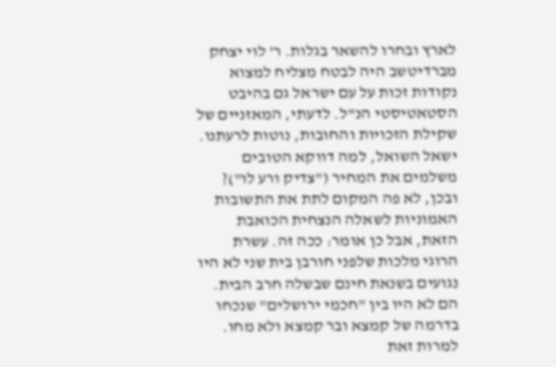לארץ ובחרו להשאר בגלות. ר' לוי יצחק מברדיטשב היה לבטח מצליח למצוא נקודות זכות על עם ישראל גם בהיבט הסטאטיסטי הנ"ל. לדעתי, המאזניים של שקילת הזכויות והחובות, נוטות לרעתנו. ישאל השואל, למה דווקא הטובים משלמים את המחיר ("צדיק ורע לו")? ובכן, לא פה המקום לתת את התשובות האמוניות לשאלה הנצחית הכואבת הזאת, אבל כן אומר: ככה זה. עשרת הרוגי מלכות שלפני חורבן בית שני לא היו נגועים בשנאת חינם שבשלה חרב הבית. הם לא היו בין "חכמי ירושלים" שנכחו בדרמה של קמצא ובר קמצא ולא מחו. למרות זאת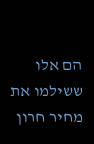הם אלו ששילמו את מחיר חרון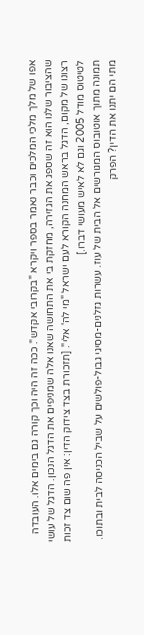אפו של מלך מלכי המלכים וכבר נאמר בספר ויקרא "בקרובי אקדש". ככה זה היה וכך קורה גם בימים אלו. העובדה שהציבור שלנו הוא זה שספג את הגזירה, מחזקת בי את התחושה שאנו אלה שמניפים את הדגל הנכון. הדגל של עושי רצונו של מקום, הדגל בראש המחנה הקורא לעם ישראל "מי לה' אלי". [תזכורת בצד צידוק הדין: אין פה שום צד זכות לטיטוס מודל 2005 וגם לא לאיש מעושי דברו.]
תמונה מתוך אוטובוס המגורשים אל הבית של עוז. עשרות גזלנים-מסיגי גבול-פולשים על שביל הכניסה לבית ובתוכו. מתי הם יתנו את הדין? הפרק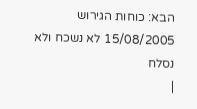הבא: כוחות הגירוש 15/08/2005 לא נשכח ולא נסלח
|